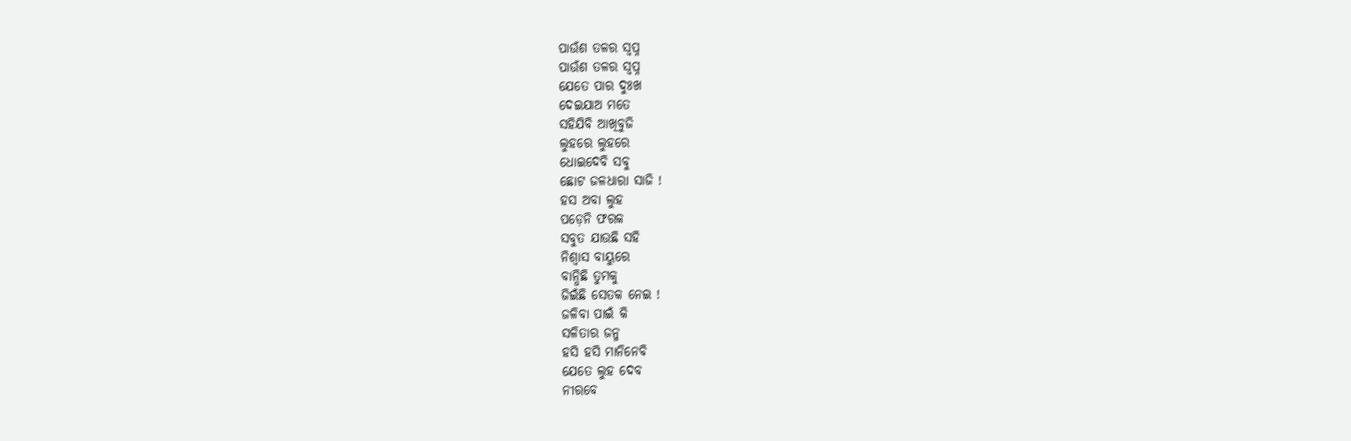ପାଉଁଶ ତଳର ସ୍ବପ୍ନ
ପାଉଁଶ ତଳର ସ୍ବପ୍ନ
ଯେତେ ପାର ଦୁଃଖ
ଦେଇଯାଅ ମତେ
ସହିଯିବି ଆଖିବୁଜି
ଲୁହରେ ଲୁହରେ
ଧୋଇଦେବି ସବୁ
ଛୋଟ ଜଳଧାରା ସାଜି !
ହସ ଅବା ଲୁହ
ପଡ଼େନି ଫରକ
ସବୁତ ଯାଉଛି ସହି
ନିଶ୍ୱାସ ବାୟୁରେ
ବାନ୍ଧିଛି ତୁମକୁ
ଜିଇଁଛି ସେତକ ନେଇ !
ଜଳିବା ପାଇଁ କି
ସଳିତାର ଜନ୍ମ
ହସି ହସି ମାନିନେବି
ଯେତେ ଲୁହ ଦେବ
ନୀରବେ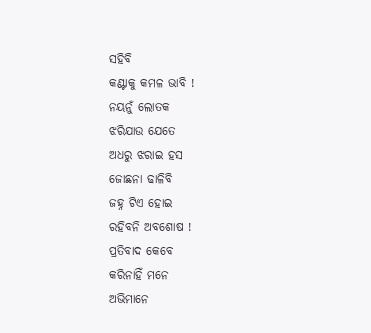ସହିବି
କଣ୍ଟାକୁ କମଳ ଭାବି !
ନୟନୁଁ ଲୋତକ
ଝରିଯାଉ ଯେତେ
ଅଧରୁ ଝରାଇ ହସ
ଜୋଛନା ଢାଳିବି
ଜହ୍ନ ଟିଏ ହୋଇ
ରହିବନି ଅବଶୋଷ !
ପ୍ରତିବାଦ କେବେ
କରିନାହିଁ ମନେ
ଅଭିମାନେ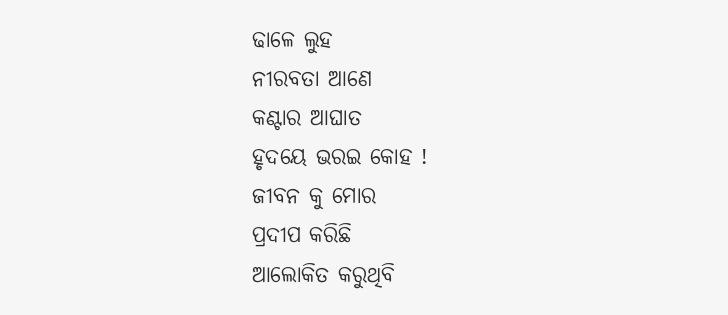ଢାଳେ ଲୁହ
ନୀରବତା ଆଣେ
କଣ୍ଟାର ଆଘାତ
ହୃଦୟେ ଭରଇ କୋହ !
ଜୀବନ କୁ ମୋର
ପ୍ରଦୀପ କରିଛି
ଆଲୋକିତ କରୁଥିବି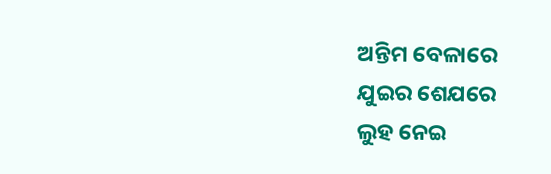ଅନ୍ତିମ ବେଳାରେ
ଯୁଇର ଶେଯରେ
ଲୁହ ନେଇ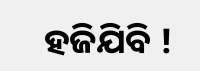ହଜିଯିବି !